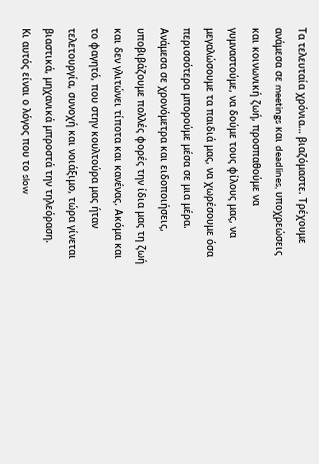Τα τελευταία χρόνια… βιαζόμαστε. Τρέχουμε ανάμεσα σε meetings και deadlines, υποχρεώσεις και κοινωνική ζωή, προσπαθούμε να γυμναστούμε, να δούμε τους φίλους μας, να μεγαλώσουμε τα παιδιά μας, να χωρέσουμε όσα περισσότερα μπορούμε μέσα σε μια μέρα.
Ανάμεσα σε χρονόμετρα και ειδοποιήσεις, υποβιβάζουμε πολλές φορές την ίδια μας τη ζωή και δεν γλιτώνει τίποτα και κανένας. Ακόμα και το φαγητό, που στην κουλτούρα μας ήταν τελετουργία, συνοχή και νοιάξιμο, τώρα γίνεται βιαστικά, μηχανικά μπροστά την τηλεόραση.
Κι αυτός είναι ο λόγος που το slow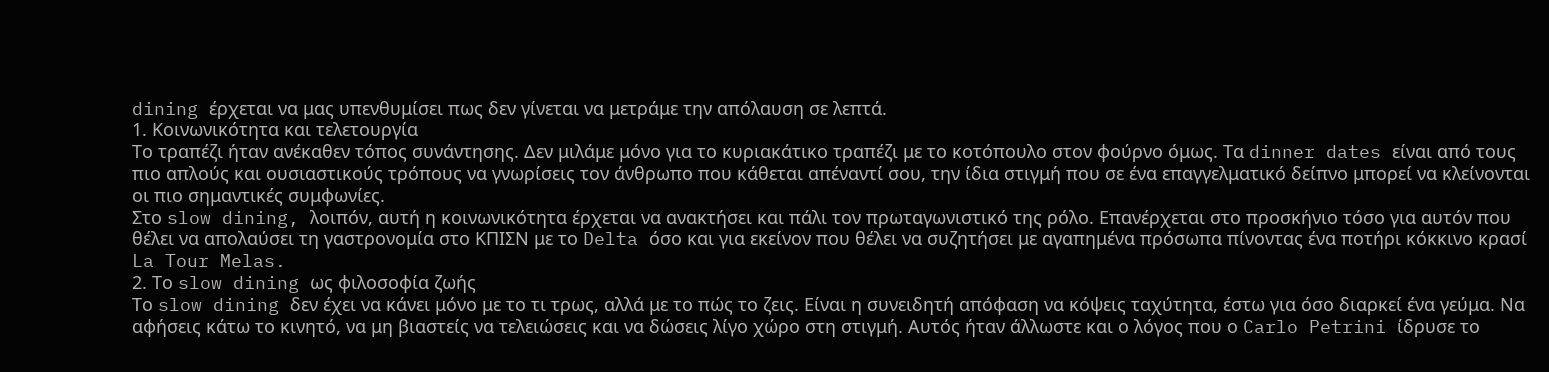dining έρχεται να μας υπενθυμίσει πως δεν γίνεται να μετράμε την απόλαυση σε λεπτά.
1. Κοινωνικότητα και τελετουργία
Το τραπέζι ήταν ανέκαθεν τόπος συνάντησης. Δεν μιλάμε μόνο για το κυριακάτικο τραπέζι με το κοτόπουλο στον φούρνο όμως. Τα dinner dates είναι από τους πιο απλούς και ουσιαστικούς τρόπους να γνωρίσεις τον άνθρωπο που κάθεται απέναντί σου, την ίδια στιγμή που σε ένα επαγγελματικό δείπνο μπορεί να κλείνονται οι πιο σημαντικές συμφωνίες.
Στο slow dining, λοιπόν, αυτή η κοινωνικότητα έρχεται να ανακτήσει και πάλι τον πρωταγωνιστικό της ρόλο. Επανέρχεται στο προσκήνιο τόσο για αυτόν που θέλει να απολαύσει τη γαστρονομία στο ΚΠΙΣΝ με το Delta όσο και για εκείνον που θέλει να συζητήσει με αγαπημένα πρόσωπα πίνοντας ένα ποτήρι κόκκινο κρασί La Tour Melas.
2. Το slow dining ως φιλοσοφία ζωής
Το slow dining δεν έχει να κάνει μόνο με το τι τρως, αλλά με το πώς το ζεις. Είναι η συνειδητή απόφαση να κόψεις ταχύτητα, έστω για όσο διαρκεί ένα γεύμα. Να αφήσεις κάτω το κινητό, να μη βιαστείς να τελειώσεις και να δώσεις λίγο χώρο στη στιγμή. Αυτός ήταν άλλωστε και ο λόγος που ο Carlo Petrini ίδρυσε το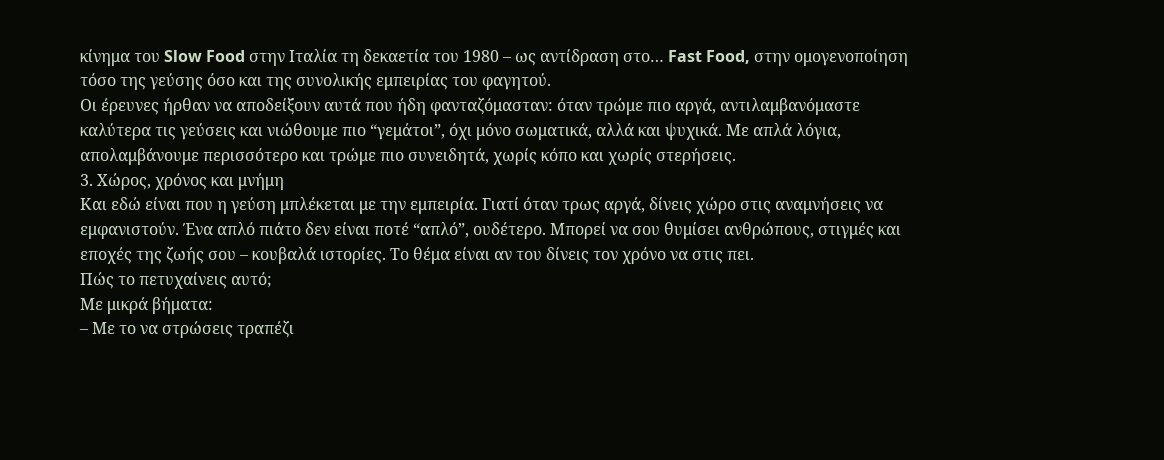κίνημα του Slow Food στην Ιταλία τη δεκαετία του 1980 – ως αντίδραση στο… Fast Food, στην ομογενοποίηση τόσο της γεύσης όσο και της συνολικής εμπειρίας του φαγητού.
Οι έρευνες ήρθαν να αποδείξουν αυτά που ήδη φανταζόμασταν: όταν τρώμε πιο αργά, αντιλαμβανόμαστε καλύτερα τις γεύσεις και νιώθουμε πιο “γεμάτοι”, όχι μόνο σωματικά, αλλά και ψυχικά. Με απλά λόγια, απολαμβάνουμε περισσότερο και τρώμε πιο συνειδητά, χωρίς κόπο και χωρίς στερήσεις.
3. Χώρος, χρόνος και μνήμη
Και εδώ είναι που η γεύση μπλέκεται με την εμπειρία. Γιατί όταν τρως αργά, δίνεις χώρο στις αναμνήσεις να εμφανιστούν. Ένα απλό πιάτο δεν είναι ποτέ “απλό”, ουδέτερο. Μπορεί να σου θυμίσει ανθρώπους, στιγμές και εποχές της ζωής σου – κουβαλά ιστορίες. Το θέμα είναι αν του δίνεις τον χρόνο να στις πει.
Πώς το πετυχαίνεις αυτό;
Με μικρά βήματα:
– Με το να στρώσεις τραπέζι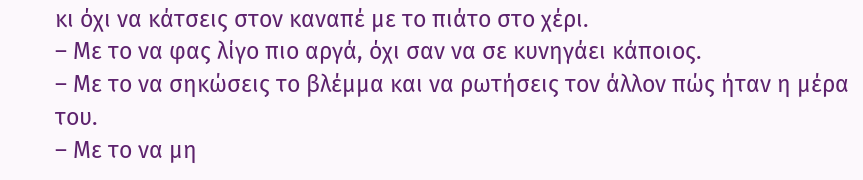κι όχι να κάτσεις στον καναπέ με το πιάτο στο χέρι.
– Με το να φας λίγο πιο αργά, όχι σαν να σε κυνηγάει κάποιος.
– Με το να σηκώσεις το βλέμμα και να ρωτήσεις τον άλλον πώς ήταν η μέρα του.
– Με το να μη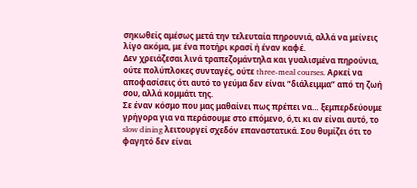σηκωθείς αμέσως μετά την τελευταία πηρουνιά, αλλά να μείνεις λίγο ακόμα, με ένα ποτήρι κρασί ή έναν καφέ.
Δεν χρειάζεσαι λινά τραπεζομάντηλα και γυαλισμένα πηρούνια, ούτε πολύπλοκες συνταγές, ούτε three-meal courses. Αρκεί να αποφασίσεις ότι αυτό το γεύμα δεν είναι “διάλειμμα” από τη ζωή σου, αλλά κομμάτι της.
Σε έναν κόσμο που μας μαθαίνει πως πρέπει να… ξεμπερδεύουμε γρήγορα για να περάσουμε στο επόμενο, ό,τι κι αν είναι αυτό, το slow dining λειτουργεί σχεδόν επαναστατικά. Σου θυμίζει ότι το φαγητό δεν είναι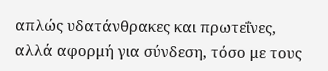απλώς υδατάνθρακες και πρωτεΐνες, αλλά αφορμή για σύνδεση, τόσο με τους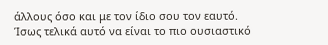άλλους όσο και με τον ίδιο σου τον εαυτό.
Ίσως τελικά αυτό να είναι το πιο ουσιαστικό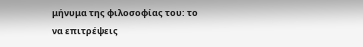μήνυμα της φιλοσοφίας του: το να επιτρέψεις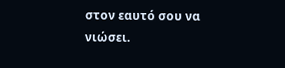στον εαυτό σου να νιώσει.